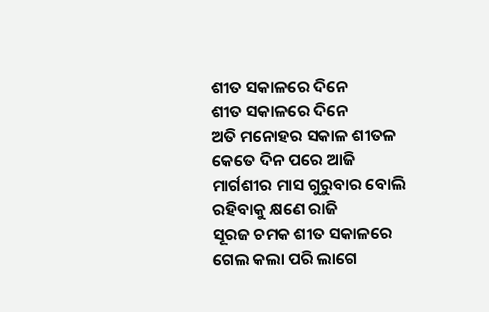ଶୀତ ସକାଳରେ ଦିନେ
ଶୀତ ସକାଳରେ ଦିନେ
ଅତି ମନୋହର ସକାଳ ଶୀତଳ
କେତେ ଦିନ ପରେ ଆଜି
ମାର୍ଗଶୀର ମାସ ଗୁରୁବାର ବୋଲି
ରହିବାକୁ କ୍ଷଣେ ରାଜି
ସୂରଜ ଚମକ ଶୀତ ସକାଳରେ
ଗେଲ କଲା ପରି ଲାଗେ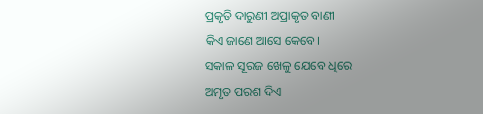ପ୍ରକୃତି ଦାରୁଣୀ ଅପ୍ରାକୃତ ବାଣୀ
କିଏ ଜାଣେ ଆସେ କେବେ।
ସକାଳ ସୂରଜ ଖେଳୁ ଯେବେ ଧିରେ
ଅମୃତ ପରଶ ଦିଏ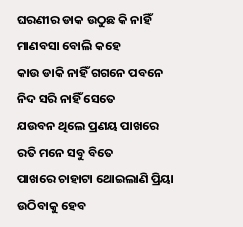ଘରଣୀର ଡାକ ଉଠୁଛ କି ନାହିଁ
ମାଣବସା ବୋଲି କହେ
କାଉ ଡାକି ନାହିଁ ଗଗନେ ପବନେ
ନିଦ ସରି ନାହିଁ ସେତେ
ଯଉବନ ଥିଲେ ପ୍ରଣୟ ପାଖରେ
ରତି ମନେ ସବୁ ବିତେ
ପାଖରେ ଚାହାଟା ଥୋଇଲାଣି ପ୍ରିୟା
ଉଠିବାକୁ ହେବ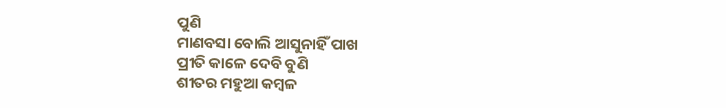ପୁଣି
ମାଣବସା ବୋଲି ଆସୁନାହିଁ ପାଖ
ପ୍ରୀତି କାଳେ ଦେବି ବୁଣି
ଶୀତର ମହୁଆ କମ୍ବଳ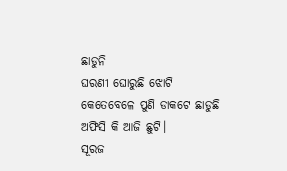ଛାଡୁନି
ଘରଣୀ ଘୋରୁଛି ଝୋଟି
କେତେବେଳେ ପୁଣି ଡାକଟେ ଛାଡୁଛି
ଅଫିସି କି ଆଜି ଛୁଟି।
ସୂରଜ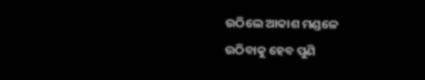ଉଠିଲେ ଆକାଶ ମଣ୍ଡଳେ
ଉଠିବାକୁ ହେବ ପୁଣି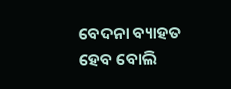ବେଦନା ବ୍ୟାହତ ହେବ ବୋଲି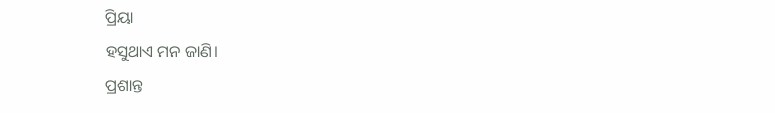ପ୍ରିୟା
ହସୁଥାଏ ମନ ଜାଣି।
ପ୍ରଶାନ୍ତ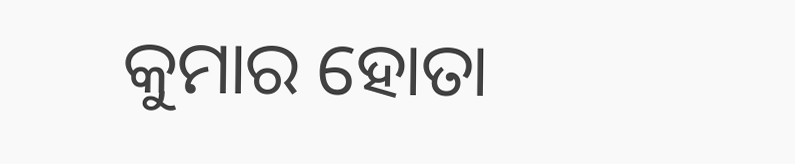କୁମାର ହୋତା